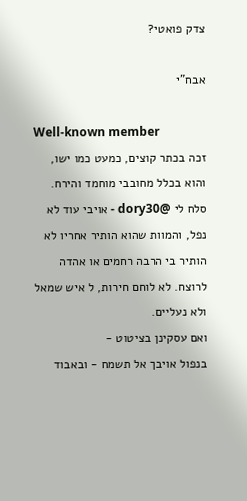צדק פואטי?

אבח"י

Well-known member
זכה בכתר קוצים, כמעט כמו ישו, והוא בכלל מחובבי מוחמד והירח.
סלח לי @dory30 - אויבי עוד לא נפל, והמוות שהוא הותיר אחריו לא הותיר בי הרבה רחמים או אהדה לרוצח. לא לוחם חירות, ל איש שמאל ולא נעליים.
ואם עסקינן בציטוט -
בנפול אויבך אל תשמח - ובאבוד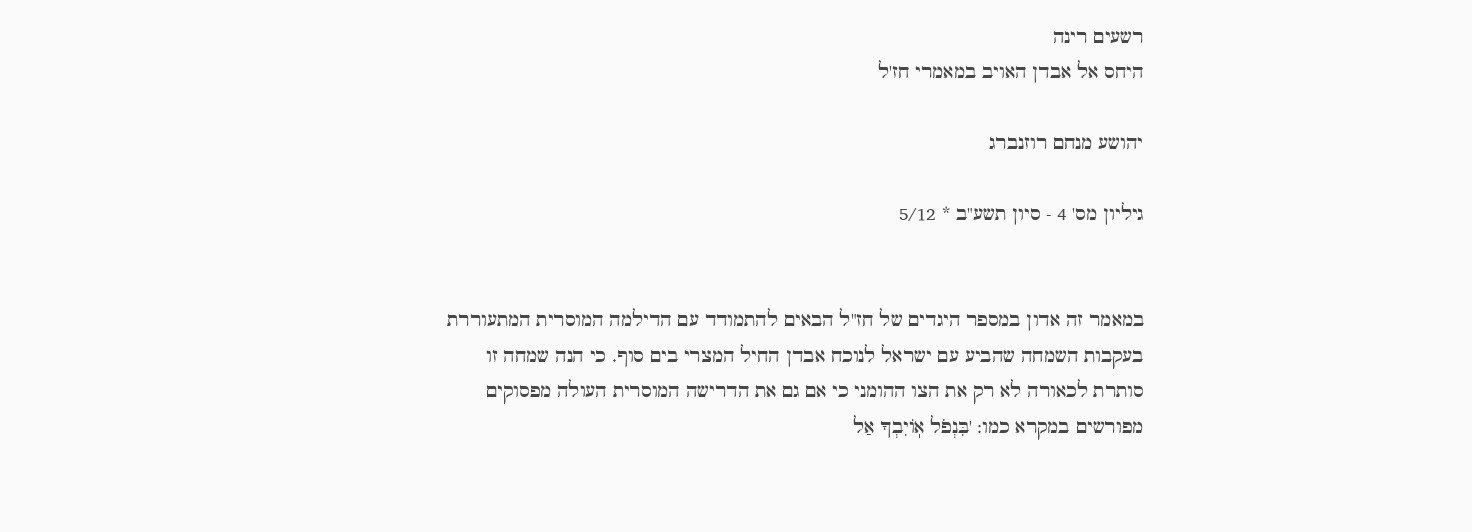רשעים רינה
היחס אל אבדן האויב במאמרי חז'ל

יהושע מנחם רוזנברג

גיליון מס' 4 - סיון תשע"ב * 5/12


במאמר זה אדון במספר היגדים של חז"ל הבאים להתמודד עם הדילמה המוסרית המתעוררת בעקבות השמחה שהביע עם ישראל לנוכח אבדן החיל המצרי בים סוף. כי הנה שמחה זו סותרת לכאורה לא רק את הצו ההומני כי אם גם את הדרישה המוסרית העולה מפסוקים מפורשים במקרא כמו: 'בִּנְפֹל אֽוֹיִבְךָ אַל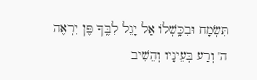תִּשְׂמָח וּבִכָּֽשְׁלוֹ אַל יָגֵל לִבֶּֽךָ פֶּן יִרְאֶה ה' וְרַע בְּעֵינָיו וְהֵשִׁיב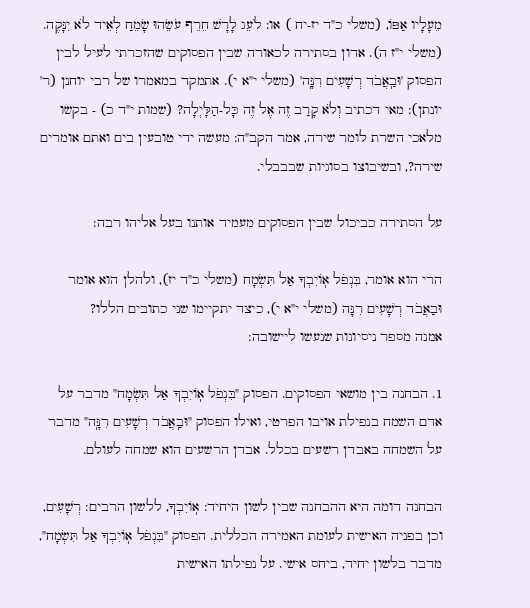מֵעָלָיו אַפּוֹ, (משלי כ"ד יז-יח ) או: לֹעֵג לָרָשׁ חֵרֵף עֹשֵׂהוּ שָׂמֵחַ לְאֵיד לֹא יִנָּקֶה. (משלי י"ז ה). אדון בסתירה לכאורה שבין הפסוקים שהזכרתי לעיל לבין הפסוק 'וּבַֽאֲבֹד רְשָׁעִים רִנָּֽה' (משלי י"א י). אתמקד במאמרו של רבי יוחנן (ר' יונתן): מאי דכתיב וְלֹא קָרַב זֶה אֶל זֶה כָּל-הַלָּיְלָה? (שמות י"ד כ) - בקשו מלאכי השרת לומר שירה, אמר הקב"ה: מעשה ידי טובעין בים ואתם אומרים שירה?, ובשיבוצו בסוגיות שבבבלי.

על הסתירה כביכול שבין הפסוקים מעמיד אותנו בעל אליהו רבה:

הרי הוא אומר, בִּנְפֹל אֽוֹיִבְךָ אַל תִּשְׂמָח (משלי כ"ד יז), ולהלן הוא אומר וּבַאֲבֹד רְשָׁעִים רִנָּה (משלי י"א י), כיצד יתקיימו שני כתובים הללו?
אמנה מספר ניסיונות שנעשו ליישובה:

1. הבחנה בין מושאי הפסוקים. הפסוק "בִּנְפֹל אֽוֹיִבְךָ אַל תִּשְׂמָח" מדבר על אדם השמח בנפילת אויבו הפרטי, ואילו הפסוק "וּבַֽאֲבֹד רְשָׁעִים רִנָּֽה" מדבר על השמחה באבדן רשעים בכלל. אבדן הרשעים הוא שמחה לעולם.

הבחנה דומה היא ההבחנה שבין לשון היחיד: אֽוֹיִבְךָ, ללשון הרבים: רְשָׁעִים, וכן בפניה האישית לעומת האמירה הכללית. הפסוק "בִּנְפֹל אֽוֹיִבְךָ אַל תִּשְׂמָח", מדבר בלשון יחיד, ביחס אישי. על נפילתו האישית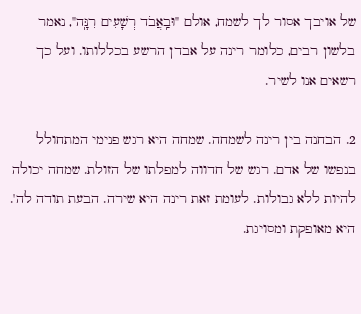של אויבך אסור לך לשמח, אולם "וּבַֽאֲבֹד רְשָׁעִים רִנָּֽה", נאמר בלשון רבים, כלומר רינה על אבדן הרשע בכללותו. ועל כך רשאים אנו לשיר.

2. הבחנה בין רינה לשמחה. שמחה היא רגש פנימי המתחולל בנפשו של אדם. רגש של חדווה למפלתו של הזולת. שמחה יכולה להיות ללא גבולות. לעומת זאת רינה היא שירה. הבעת תודה לה'. היא מאופקת ומסויגת.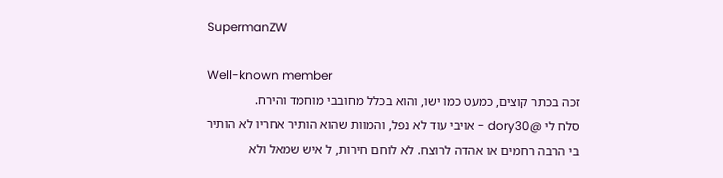SupermanZW

Well-known member
זכה בכתר קוצים, כמעט כמו ישו, והוא בכלל מחובבי מוחמד והירח.
סלח לי @dory30 - אויבי עוד לא נפל, והמוות שהוא הותיר אחריו לא הותיר בי הרבה רחמים או אהדה לרוצח. לא לוחם חירות, ל איש שמאל ולא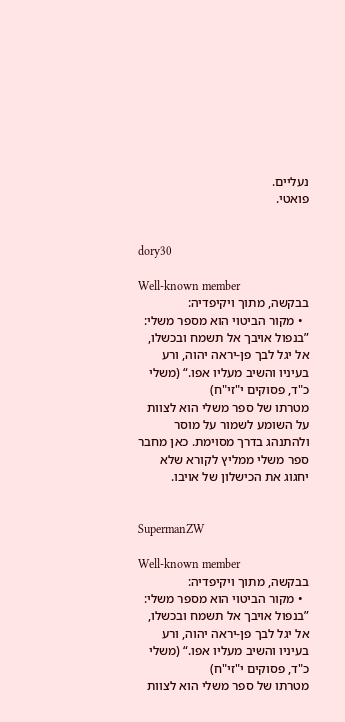נעליים.
פואטי.


dory30

Well-known member
בבקשה, מתוך ויקיפדיה:
  • מקור הביטוי הוא מספר משלי: ”בנפול אויבך אל תשמח ובכשלו, אל יגל לבך פן-יראה יהוה, ורע בעיניו והשיב מעליו אפו.“ (משלי כ"ד, פסוקים י"זי"ח)
מטרתו של ספר משלי הוא לצוות על השומע לשמור על מוסר ולהתנהג בדרך מסוימת. כאן מחבר ספר משלי ממליץ לקורא שלא יחגוג את הכישלון של אויבו.


SupermanZW

Well-known member
בבקשה, מתוך ויקיפדיה:
  • מקור הביטוי הוא מספר משלי: ”בנפול אויבך אל תשמח ובכשלו, אל יגל לבך פן-יראה יהוה, ורע בעיניו והשיב מעליו אפו.“ (משלי כ"ד, פסוקים י"זי"ח)
מטרתו של ספר משלי הוא לצוות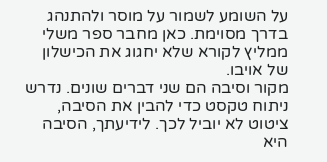על השומע לשמור על מוסר ולהתנהג בדרך מסוימת. כאן מחבר ספר משלי ממליץ לקורא שלא יחגוג את הכישלון של אויבו.
מקור וסיבה הם שני דברים שונים. נדרש ניתוח טקסט כדי להבין את הסיבה, ציטוט לא יוביל לכך. לידיעתך, הסיבה היא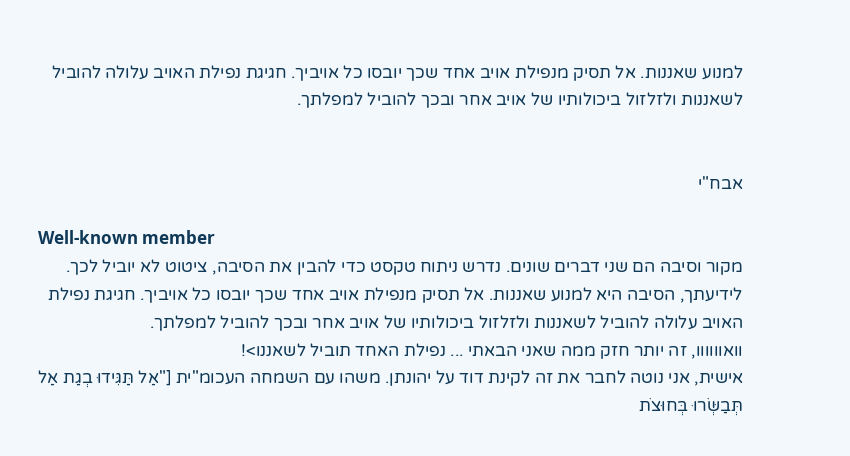למנוע שאננות. אל תסיק מנפילת אויב אחד שכך יובסו כל אויביך. חגיגת נפילת האויב עלולה להוביל לשאננות ולזלזול ביכולותיו של אויב אחר ובכך להוביל למפלתך.


אבח"י

Well-known member
מקור וסיבה הם שני דברים שונים. נדרש ניתוח טקסט כדי להבין את הסיבה, ציטוט לא יוביל לכך. לידיעתך, הסיבה היא למנוע שאננות. אל תסיק מנפילת אויב אחד שכך יובסו כל אויביך. חגיגת נפילת האויב עלולה להוביל לשאננות ולזלזול ביכולותיו של אויב אחר ובכך להוביל למפלתך.
וואוווווו, זה יותר חזק ממה שאני הבאתי ... נפילת האחד תוביל לשאננו>!
אישית, אני נוטה לחבר את זה לקינת דוד על יהונתן. משהו עם השמחה העכומ"ית ["אַל תַּגִּידוּ בְגַת אַל תְּבַשְּׂרוּ בְּחוּצֹת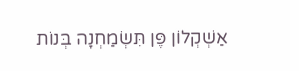אַשְׁקְלוֹן פֶּן תִּשְׂמַחְנָה בְּנוֹת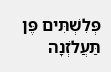פְּלִשְׁתִּים פֶּן תַּעֲלֹזְנָה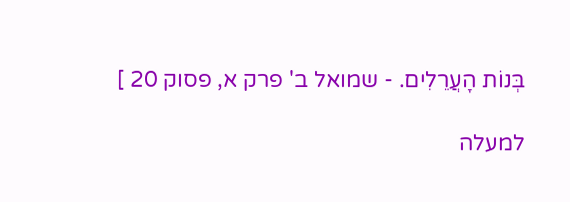בְּנוֹת הָעֲרֵלִים. - שמואל ב' פרק א, פסוק 20 ]

למעלה